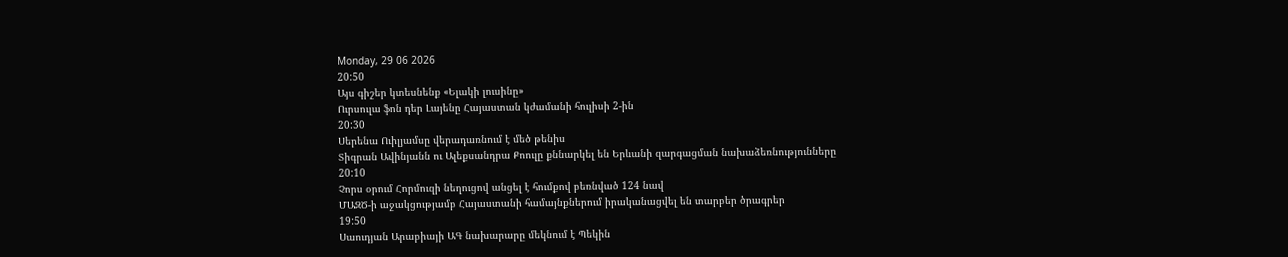Monday, 29 06 2026
20:50
Այս գիշեր կտեսնենք «Ելակի լուսինը»
Ուրսուլա ֆոն դեր Լայենը Հայաստան կժամանի հուլիսի 2-ին
20:30
Սերենա Ուիլյամսը վերադառնում է մեծ թենիս
Տիգրան Ավինյանն ու Ալեքսանդրա Քոուլը քննարկել են Երևանի զարգացման նախաձեռնությունները
20:10
Չորս օրում Հորմուզի նեղուցով անցել է հումքով բեռնված 124 նավ
ՄԱԶԾ-ի աջակցությամբ Հայաստանի համայնքներում իրականացվել են տարբեր ծրագրեր
19:50
Սաուդյան Արաբիայի ԱԳ նախարարը մեկնում է Պեկին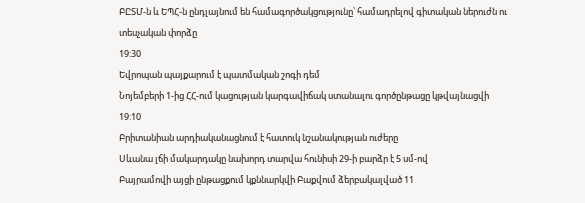ԲԸՏՄ-ն և ԵՊՀ-ն ընդլայնում են համագործակցությունը՝ համադրելով գիտական ներուժն ու տեսչական փորձը
19:30
Եվրոպան պայքարում է պատմական շոգի դեմ
Նոյեմբերի 1-ից ՀՀ-ում կացության կարգավիճակ ստանալու գործընթացը կթվայնացվի
19:10
Բրիտանիան արդիականացնում է հատուկ նշանակության ուժերը
Սևանա լճի մակարդակը նախորդ տարվա հունիսի 29-ի բարձր է 5 սմ-ով
Բայրամովի այցի ընթացքում կքննարկվի Բաքվում ձերբակալված 11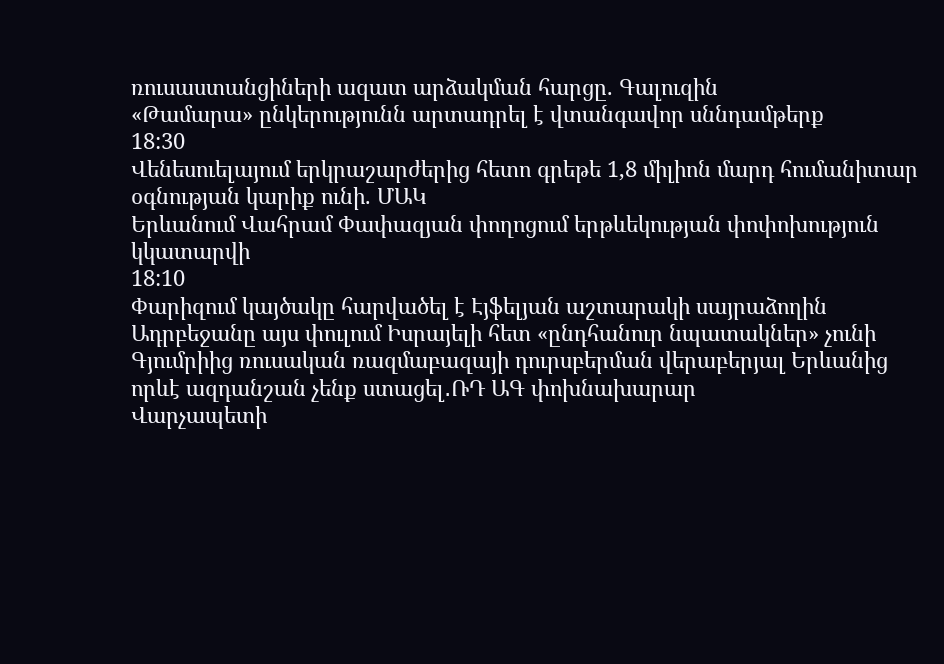ռուսաստանցիների ազատ արձակման հարցը. Գալուզին
«Թամարա» ընկերությունն արտադրել է վտանգավոր սննդամթերք
18:30
Վենեսուելայում երկրաշարժերից հետո գրեթե 1,8 միլիոն մարդ հումանիտար օգնության կարիք ունի. ՄԱԿ
Երևանում Վահրամ Փափազյան փողոցում երթևեկության փոփոխություն կկատարվի
18:10
Փարիզում կայծակը հարվածել է Էյֆելյան աշտարակի սայրաձողին
Ադրբեջանը այս փուլում Իսրայելի հետ «ընդհանուր նպատակներ» չունի
Գյումրիից ռուսական ռազմաբազայի դուրսբերման վերաբերյալ Երևանից որևէ ազդանշան չենք ստացել․ՌԴ ԱԳ փոխնախարար
Վարչապետի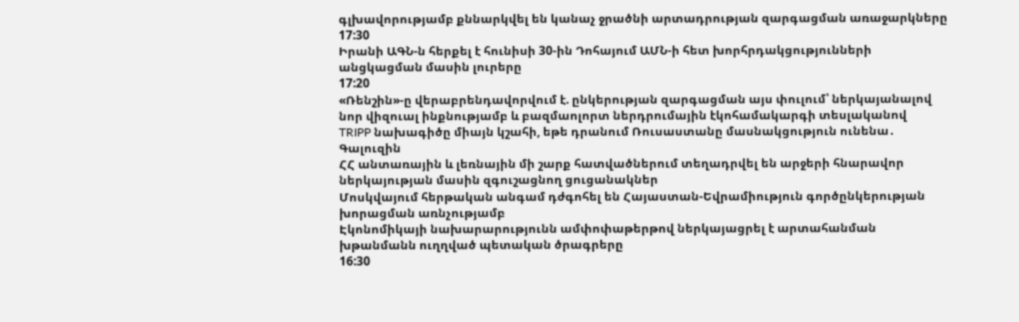գլխավորությամբ քննարկվել են կանաչ ջրածնի արտադրության զարգացման առաջարկները
17:30
Իրանի ԱԳՆ-ն հերքել է հունիսի 30-ին Դոհայում ԱՄՆ-ի հետ խորհրդակցությունների անցկացման մասին լուրերը
17:20
«Ռենշին»-ը վերաբրենդավորվում է. ընկերության զարգացման այս փուլում՝ ներկայանալով նոր վիզուալ ինքնությամբ և բազմաոլորտ ներդրումային էկոհամակարգի տեսլականով
TRIPP նախագիծը միայն կշահի, եթե դրանում Ռուսաստանը մասնակցություն ունենա․ Գալուզին
ՀՀ անտառային և լեռնային մի շարք հատվածներում տեղադրվել են արջերի հնարավոր ներկայության մասին զգուշացնող ցուցանակներ
Մոսկվայում հերթական անգամ դժգոհել են Հայաստան-Եվրամիություն գործընկերության խորացման առնչությամբ
Էկոնոմիկայի նախարարությունն ամփոփաթերթով ներկայացրել է արտահանման խթանմանն ուղղված պետական ծրագրերը
16:30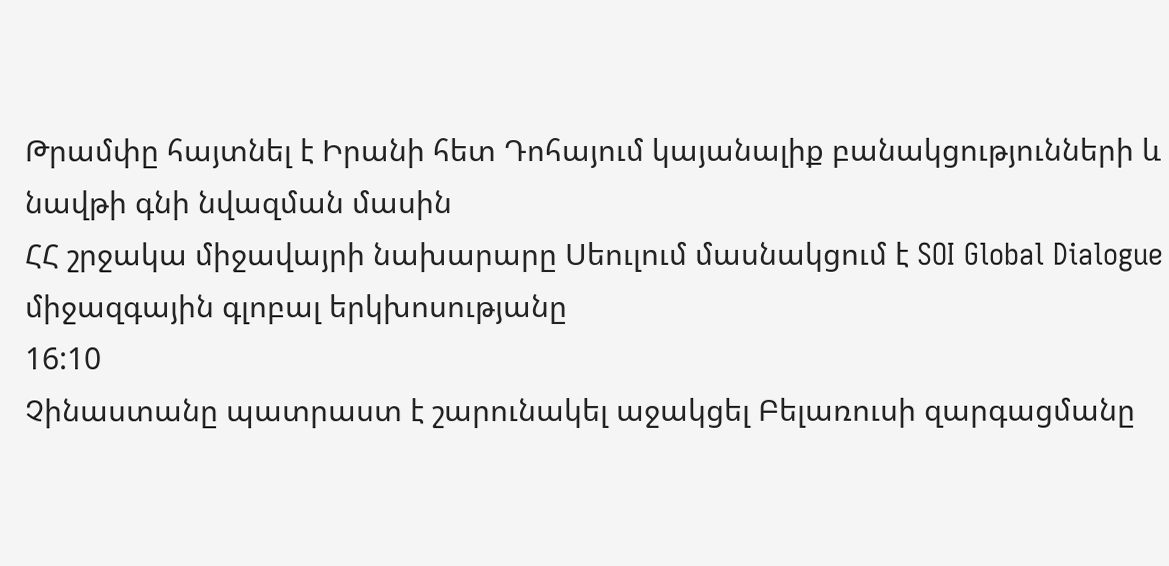Թրամփը հայտնել է Իրանի հետ Դոհայում կայանալիք բանակցությունների և նավթի գնի նվազման մասին
ՀՀ շրջակա միջավայրի նախարարը Սեուլում մասնակցում է SOI Global Dialogue միջազգային գլոբալ երկխոսությանը
16:10
Չինաստանը պատրաստ է շարունակել աջակցել Բելառուսի զարգացմանը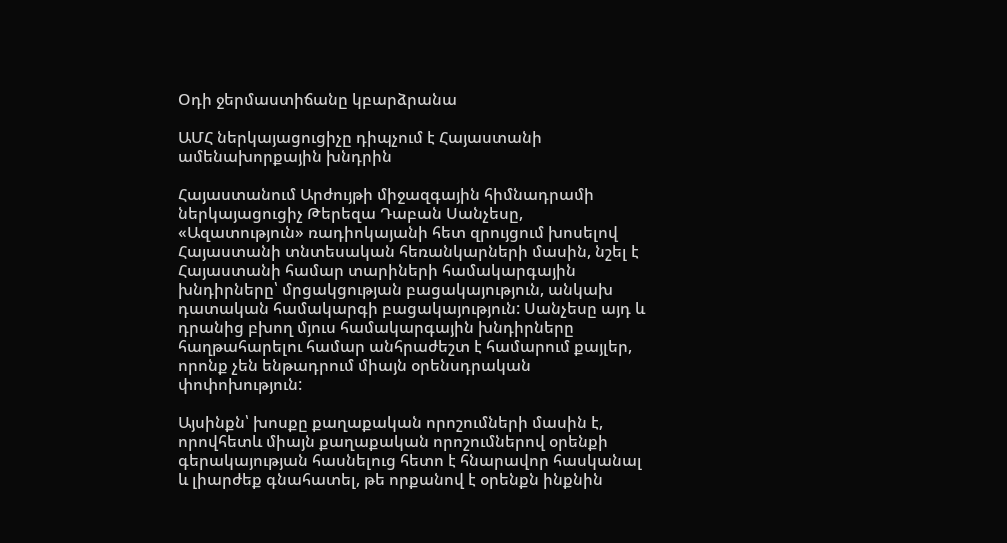Օդի ջերմաստիճանը կբարձրանա

ԱՄՀ ներկայացուցիչը դիպչում է Հայաստանի ամենախորքային խնդրին

Հայաստանում Արժույթի միջազգային հիմնադրամի ներկայացուցիչ Թերեզա Դաբան Սանչեսը, «Ազատություն» ռադիոկայանի հետ զրույցում խոսելով Հայաստանի տնտեսական հեռանկարների մասին, նշել է Հայաստանի համար տարիների համակարգային խնդիրները՝ մրցակցության բացակայություն, անկախ դատական համակարգի բացակայություն: Սանչեսը այդ և դրանից բխող մյուս համակարգային խնդիրները հաղթահարելու համար անհրաժեշտ է համարում քայլեր, որոնք չեն ենթադրում միայն օրենսդրական փոփոխություն:

Այսինքն՝ խոսքը քաղաքական որոշումների մասին է, որովհետև միայն քաղաքական որոշումներով օրենքի գերակայության հասնելուց հետո է հնարավոր հասկանալ և լիարժեք գնահատել, թե որքանով է օրենքն ինքնին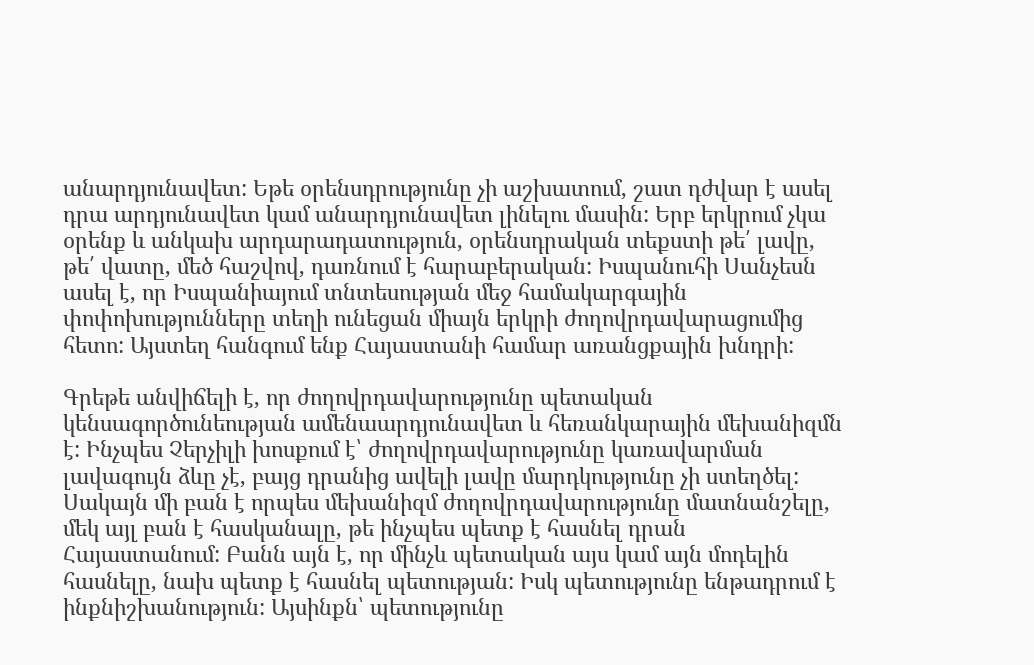անարդյունավետ: Եթե օրենսդրությունը չի աշխատում, շատ դժվար է ասել դրա արդյունավետ կամ անարդյունավետ լինելու մասին: Երբ երկրում չկա օրենք և անկախ արդարադատություն, օրենսդրական տեքստի թե՛ լավը, թե՛ վատը, մեծ հաշվով, դառնում է հարաբերական: Իսպանուհի Սանչեսն ասել է, որ Իսպանիայում տնտեսության մեջ համակարգային փոփոխությունները տեղի ունեցան միայն երկրի ժողովրդավարացումից հետո: Այստեղ հանգում ենք Հայաստանի համար առանցքային խնդրի:

Գրեթե անվիճելի է, որ ժողովրդավարությունը պետական կենսագործունեության ամենաարդյունավետ և հեռանկարային մեխանիզմն է: Ինչպես Չերչիլի խոսքում է՝ ժողովրդավարությունը կառավարման լավագույն ձևը չէ, բայց դրանից ավելի լավը մարդկությունը չի ստեղծել: Սակայն մի բան է որպես մեխանիզմ ժողովրդավարությունը մատնանշելը, մեկ այլ բան է հասկանալը, թե ինչպես պետք է հասնել դրան Հայաստանում: Բանն այն է, որ մինչև պետական այս կամ այն մոդելին հասնելը, նախ պետք է հասնել պետության: Իսկ պետությունը ենթադրում է ինքնիշխանություն: Այսինքն՝ պետությունը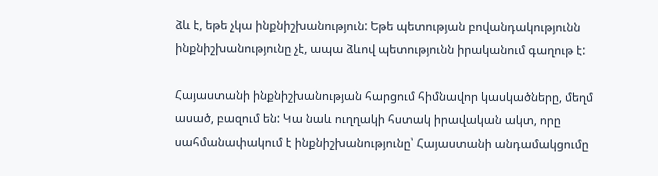ձև է, եթե չկա ինքնիշխանություն: Եթե պետության բովանդակությունն ինքնիշխանությունը չէ, ապա ձևով պետությունն իրականում գաղութ է:

Հայաստանի ինքնիշխանության հարցում հիմնավոր կասկածները, մեղմ ասած, բազում են: Կա նաև ուղղակի հստակ իրավական ակտ, որը սահմանափակում է ինքնիշխանությունը՝ Հայաստանի անդամակցումը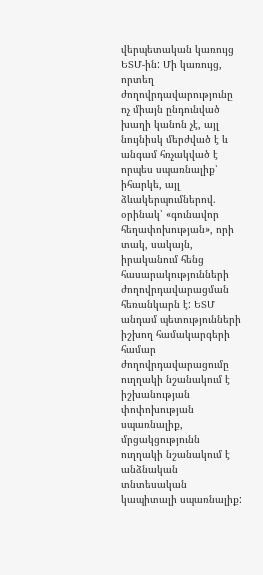վերպետական կառույց ԵՏՄ-ին: Մի կառույց, որտեղ ժողովրդավարությունը ոչ միայն ընդունված խաղի կանոն չէ, այլ նույնիսկ մերժված է և անգամ հռչակված է որպես սպառնալիք՝ իհարկե, այլ ձևակերպումներով. օրինակ՝ «գունավոր հեղափոխության», որի տակ, սակայն, իրականում հենց հասարակությունների ժողովրդավարացման հեռանկարն է: ԵՏՄ անդամ պետությունների իշխող համակարգերի համար ժողովրդավարացումը ուղղակի նշանակում է իշխանության փոփոխության սպառնալիք, մրցակցությունն ուղղակի նշանակում է անձնական տնտեսական կապիտալի սպառնալիք: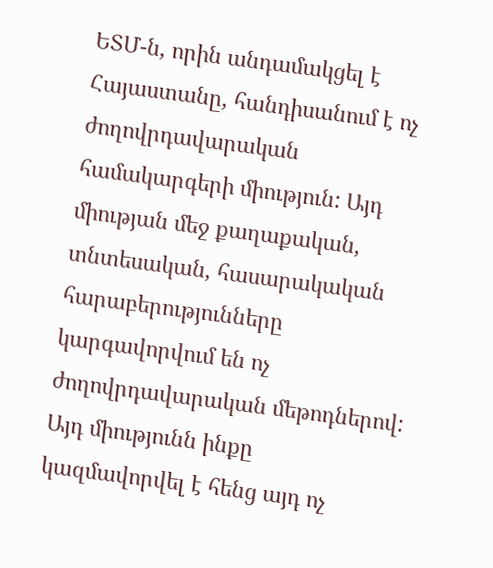ԵՏՄ-ն, որին անդամակցել է Հայաստանը, հանդիսանում է ոչ ժողովրդավարական համակարգերի միություն: Այդ միության մեջ քաղաքական, տնտեսական, հասարակական հարաբերությունները կարգավորվում են ոչ ժողովրդավարական մեթոդներով: Այդ միությունն ինքը կազմավորվել է հենց այդ ոչ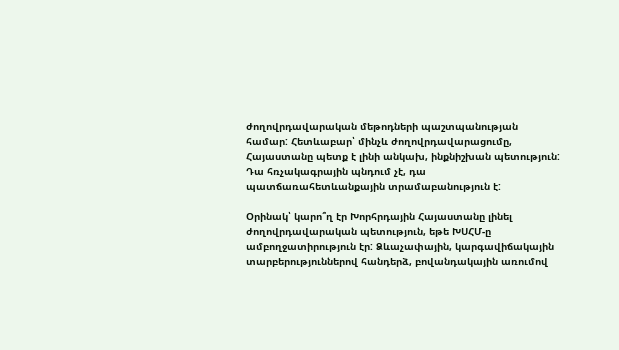ժողովրդավարական մեթոդների պաշտպանության համար: Հետևաբար՝ մինչև ժողովրդավարացումը, Հայաստանը պետք է լինի անկախ, ինքնիշխան պետություն: Դա հռչակագրային պնդում չէ, դա պատճառահետևանքային տրամաբանություն է:

Օրինակ՝ կարո՞ղ էր Խորհրդային Հայաստանը լինել ժողովրդավարական պետություն, եթե ԽՍՀՄ-ը ամբողջատիրություն էր: Ձևաչափային, կարգավիճակային տարբերություններով հանդերձ, բովանդակային առումով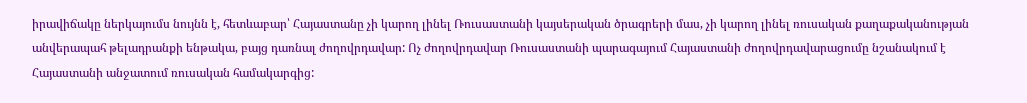իրավիճակը ներկայումս նույնն է, հետևաբար՝ Հայաստանը չի կարող լինել Ռուսաստանի կայսերական ծրագրերի մաս, չի կարող լինել ռուսական քաղաքականության անվերապահ թելադրանքի ենթակա, բայց դառնալ ժողովրդավար: Ոչ ժողովրդավար Ռուսաստանի պարագայում Հայաստանի ժողովրդավարացումը նշանակում է Հայաստանի անջատում ռուսական համակարգից: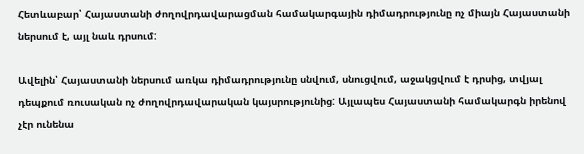Հետևաբար՝ Հայաստանի ժողովրդավարացման համակարգային դիմադրությունը ոչ միայն Հայաստանի ներսում է, այլ նաև դրսում:

Ավելին՝ Հայաստանի ներսում առկա դիմադրությունը սնվում, սնուցվում, աջակցվում է դրսից, տվյալ դեպքում ռուսական ոչ ժողովրդավարական կայսրությունից: Այլապես Հայաստանի համակարգն իրենով չէր ունենա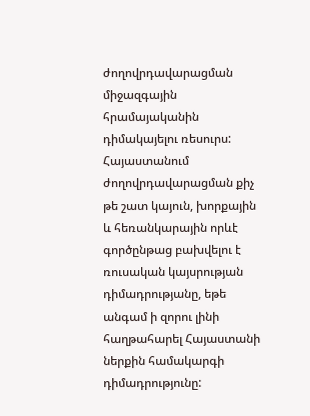ժողովրդավարացման միջազգային հրամայականին դիմակայելու ռեսուրս: Հայաստանում ժողովրդավարացման քիչ թե շատ կայուն, խորքային և հեռանկարային որևէ գործընթաց բախվելու է ռուսական կայսրության դիմադրությանը, եթե անգամ ի զորու լինի հաղթահարել Հայաստանի ներքին համակարգի դիմադրությունը: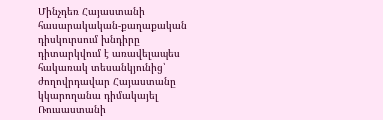Մինչդեռ Հայաստանի հասարակական-քաղաքական դիսկուրսում խնդիրը դիտարկվում է առավելապես հակառակ տեսանկյունից՝ ժողովրդավար Հայաստանը կկարողանա դիմակայել Ռուսաստանի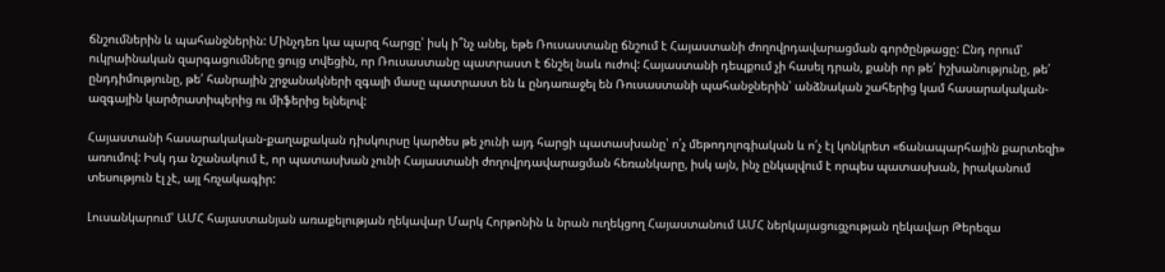ճնշումներին և պահանջներին: Մինչդեռ կա պարզ հարցը՝ իսկ ի՞նչ անել, եթե Ռուսաստանը ճնշում է Հայաստանի ժողովրդավարացման գործընթացը: Ընդ որում՝ ուկրաինական զարգացումները ցույց տվեցին, որ Ռուսաստանը պատրաստ է ճնշել նաև ուժով: Հայաստանի դեպքում չի հասել դրան, քանի որ թե՛ իշխանությունը, թե՛ ընդդիմությունը, թե՛ հանրային շրջանակների զգալի մասը պատրաստ են և ընդառաջել են Ռուսաստանի պահանջներին՝ անձնական շահերից կամ հասարակական-ազգային կարծրատիպերից ու միֆերից ելնելով:

Հայաստանի հասարակական-քաղաքական դիսկուրսը կարծես թե չունի այդ հարցի պատասխանը՝ ո՛չ մեթոդոլոգիական և ո՛չ էլ կոնկրետ «ճանապարհային քարտեզի» առումով: Իսկ դա նշանակում է, որ պատասխան չունի Հայաստանի ժողովրդավարացման հեռանկարը, իսկ այն, ինչ ընկալվում է որպես պատասխան, իրականում տեսություն էլ չէ, այլ հռչակագիր:

Լուսանկարում՝ ԱՄՀ հայաստանյան առաքելության ղեկավար Մարկ Հորթոնին և նրան ուղեկցող Հայաստանում ԱՄՀ ներկայացուցչության ղեկավար Թերեզա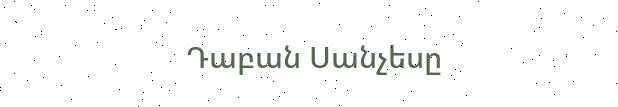Դաբան Սանչեսը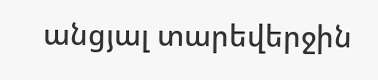անցյալ տարեվերջին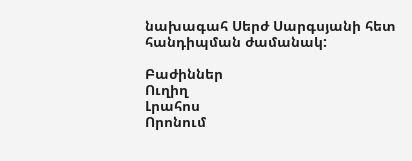նախագահ Սերժ Սարգսյանի հետ հանդիպման ժամանակ:

Բաժիններ
Ուղիղ
Լրահոս
Որոնում